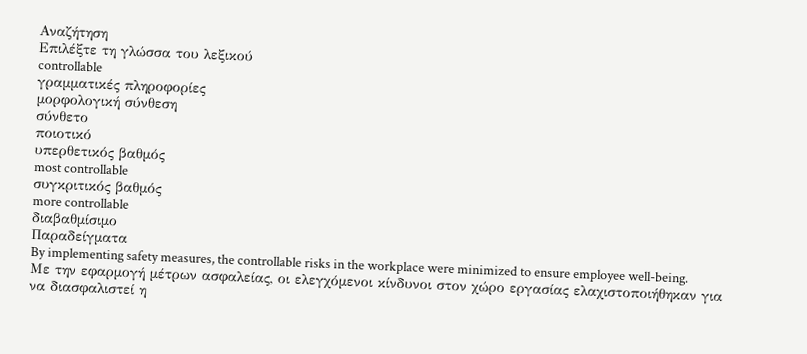Αναζήτηση
Επιλέξτε τη γλώσσα του λεξικού
controllable
γραμματικές πληροφορίες
μορφολογική σύνθεση
σύνθετο
ποιοτικό
υπερθετικός βαθμός
most controllable
συγκριτικός βαθμός
more controllable
διαβαθμίσιμο
Παραδείγματα
By implementing safety measures, the controllable risks in the workplace were minimized to ensure employee well-being.
Με την εφαρμογή μέτρων ασφαλείας, οι ελεγχόμενοι κίνδυνοι στον χώρο εργασίας ελαχιστοποιήθηκαν για να διασφαλιστεί η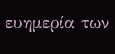ευημερία των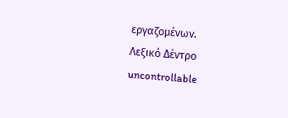εργαζομένων.
Λεξικό Δέντρο
uncontrollable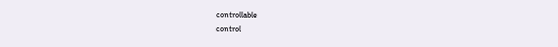controllable
control